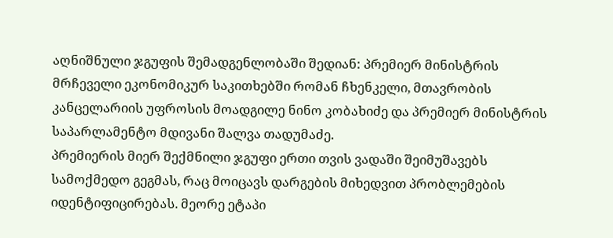აღნიშნული ჯგუფის შემადგენლობაში შედიან: პრემიერ მინისტრის მრჩეველი ეკონომიკურ საკითხებში რომან ჩხენკელი, მთავრობის კანცელარიის უფროსის მოადგილე ნინო კობახიძე და პრემიერ მინისტრის საპარლამენტო მდივანი შალვა თადუმაძე.
პრემიერის მიერ შექმნილი ჯგუფი ერთი თვის ვადაში შეიმუშავებს სამოქმედო გეგმას, რაც მოიცავს დარგების მიხედვით პრობლემების იდენტიფიცირებას. მეორე ეტაპი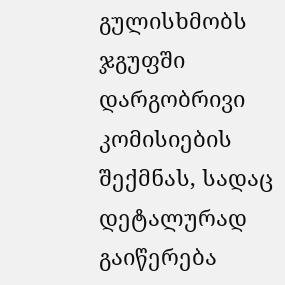გულისხმობს ჯგუფში დარგობრივი კომისიების შექმნას, სადაც დეტალურად გაიწერება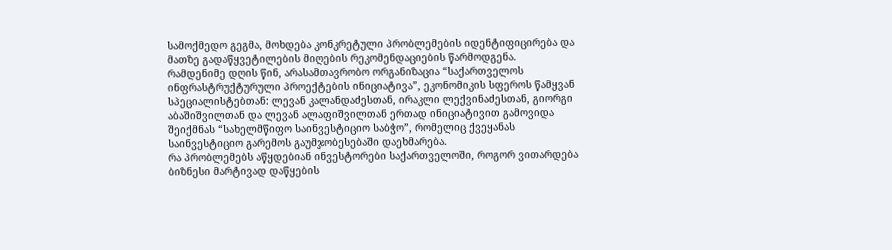სამოქმედო გეგმა, მოხდება კონკრეტული პრობლემების იდენტიფიცირება და მათზე გადაწყვეტილების მიღების რეკომენდაციების წარმოდგენა.
რამდენიმე დღის წინ, არასამთავრობო ორგანიზაცია “საქართველოს ინფრასტრუქტურული პროექტების ინიციატივა”, ეკონომიკის სფეროს წამყვან სპეციალისტებთან: ლევან კალანდაძესთან, ირაკლი ლექვინაძესთან, გიორგი აბაშიშვილთან და ლევან ალაფიშვილთან ერთად ინიციატივით გამოვიდა შეიქმნას “სახელმწიფო საინვესტიციო საბჭო”, რომელიც ქვეყანას საინვესტიციო გარემოს გაუმჯობესებაში დაეხმარება.
რა პრობლემებს აწყდებიან ინვესტორები საქართველოში, როგორ ვითარდება ბიზნესი მარტივად დაწყების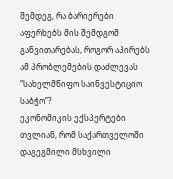შემდეგ, რა ბარიერები აფერხებს მის შემდგომ განვითარებას, როგორ აპირებს ამ პრობლემების დაძლევას “სახელმწიფო საინვესტიციო საბჭო”?
ეკონომიკის ექსპერტები თვლიან, რომ საქართველოში დაგეგმილი მსხვილი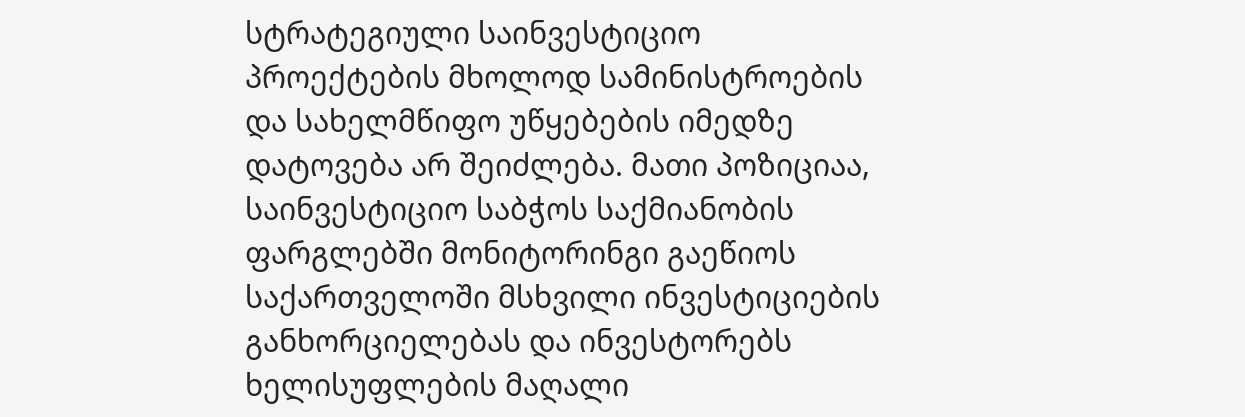სტრატეგიული საინვესტიციო პროექტების მხოლოდ სამინისტროების და სახელმწიფო უწყებების იმედზე დატოვება არ შეიძლება. მათი პოზიციაა, საინვესტიციო საბჭოს საქმიანობის ფარგლებში მონიტორინგი გაეწიოს საქართველოში მსხვილი ინვესტიციების განხორციელებას და ინვესტორებს ხელისუფლების მაღალი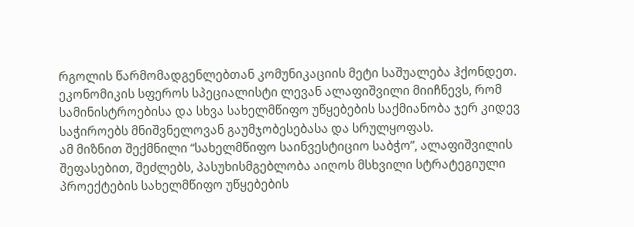რგოლის წარმომადგენლებთან კომუნიკაციის მეტი საშუალება ჰქონდეთ.
ეკონომიკის სფეროს სპეციალისტი ლევან ალაფიშვილი მიიჩნევს, რომ სამინისტროებისა და სხვა სახელმწიფო უწყებების საქმიანობა ჯერ კიდევ საჭიროებს მნიშვნელოვან გაუმჯობესებასა და სრულყოფას.
ამ მიზნით შექმნილი “სახელმწიფო საინვესტიციო საბჭო”, ალაფიშვილის შეფასებით, შეძლებს, პასუხისმგებლობა აიღოს მსხვილი სტრატეგიული პროექტების სახელმწიფო უწყებების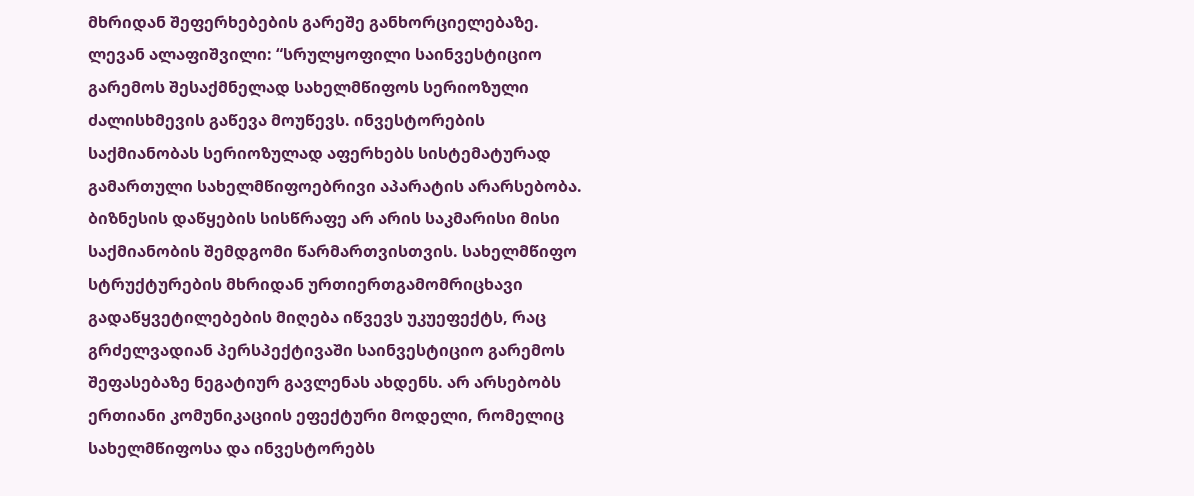მხრიდან შეფერხებების გარეშე განხორციელებაზე.
ლევან ალაფიშვილი: “სრულყოფილი საინვესტიციო გარემოს შესაქმნელად სახელმწიფოს სერიოზული ძალისხმევის გაწევა მოუწევს. ინვესტორების საქმიანობას სერიოზულად აფერხებს სისტემატურად გამართული სახელმწიფოებრივი აპარატის არარსებობა. ბიზნესის დაწყების სისწრაფე არ არის საკმარისი მისი საქმიანობის შემდგომი წარმართვისთვის. სახელმწიფო სტრუქტურების მხრიდან ურთიერთგამომრიცხავი გადაწყვეტილებების მიღება იწვევს უკუეფექტს, რაც გრძელვადიან პერსპექტივაში საინვესტიციო გარემოს შეფასებაზე ნეგატიურ გავლენას ახდენს. არ არსებობს ერთიანი კომუნიკაციის ეფექტური მოდელი, რომელიც სახელმწიფოსა და ინვესტორებს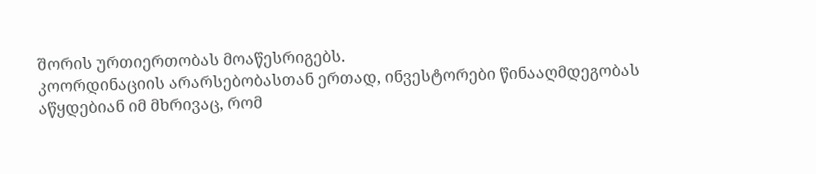შორის ურთიერთობას მოაწესრიგებს.
კოორდინაციის არარსებობასთან ერთად, ინვესტორები წინააღმდეგობას აწყდებიან იმ მხრივაც, რომ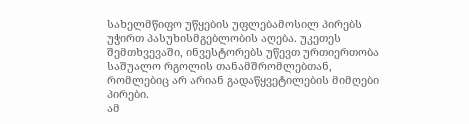სახელმწიფო უწყების უფლებამოსილ პირებს უჭირთ პასუხისმგებლობის აღება. უკეთეს შემთხვევაში, ინვესტორებს უწევთ ურთიერთობა საშუალო რგოლის თანამშრომლებთან, რომლებიც არ არიან გადაწყვეტილების მიმღები პირები.
ამ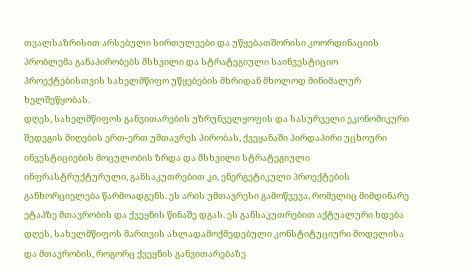თვალსაზრისით არსებული სირთულეები და უწყებათშორისი კოორდინაციის პრობლემა განაპირობებს მსხვილი და სტრატეგიული საინვესტიციო პროექტებისთვის სახელმწიფო უწყებების მხრიდან მხოლოდ მინიმალურ ხელშეწყობას.
დღეს, სახელმწიფოს განვითარების უზრუნველყოფის და სასურველი ეკონომიკური შედეგის მიღების ერთ-ერთ უმთავრეს პირობას, ქვეყანაში პირდაპირი უცხოური ინვესტიციების მოცულობის ზრდა და მსხვილი სტრატეგიული ინფრასტრუქტურული, განსაკუთრებით კი, ენერგეტიკული პროექტების განხორციელება წარმოადგენს. ეს არის უმთავრესი გამოწვევა, რომელიც მიმდინარე ეტაპზე მთავრობის და ქვეყნის წინაშე დგას. ეს განსაკუთრებით აქტუალური ხდება დღეს, სახელმწიფოს მართვის ახლადამოქმედებული კონსტიტუციური მოდელისა და მთავრობის, როგორც ქვეყნის განვითარებაზე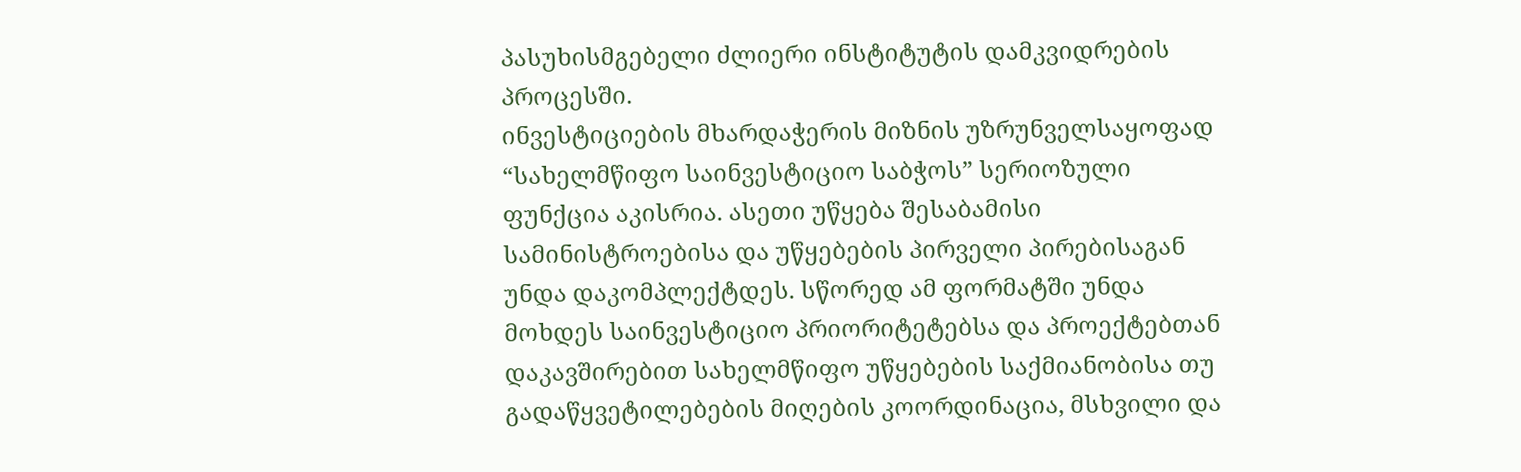პასუხისმგებელი ძლიერი ინსტიტუტის დამკვიდრების პროცესში.
ინვესტიციების მხარდაჭერის მიზნის უზრუნველსაყოფად “სახელმწიფო საინვესტიციო საბჭოს” სერიოზული ფუნქცია აკისრია. ასეთი უწყება შესაბამისი სამინისტროებისა და უწყებების პირველი პირებისაგან უნდა დაკომპლექტდეს. სწორედ ამ ფორმატში უნდა მოხდეს საინვესტიციო პრიორიტეტებსა და პროექტებთან დაკავშირებით სახელმწიფო უწყებების საქმიანობისა თუ გადაწყვეტილებების მიღების კოორდინაცია, მსხვილი და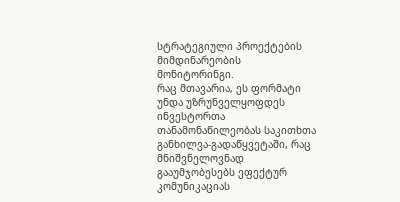სტრატეგიული პროექტების მიმდინარეობის მონიტორინგი.
რაც მთავარია, ეს ფორმატი უნდა უზრუნველყოფდეს ინვესტორთა თანამონაწილეობას საკითხთა განხილვა-გადაწყვეტაში, რაც მნიშვნელოვნად გააუმჯობესებს ეფექტურ კომუნიკაციას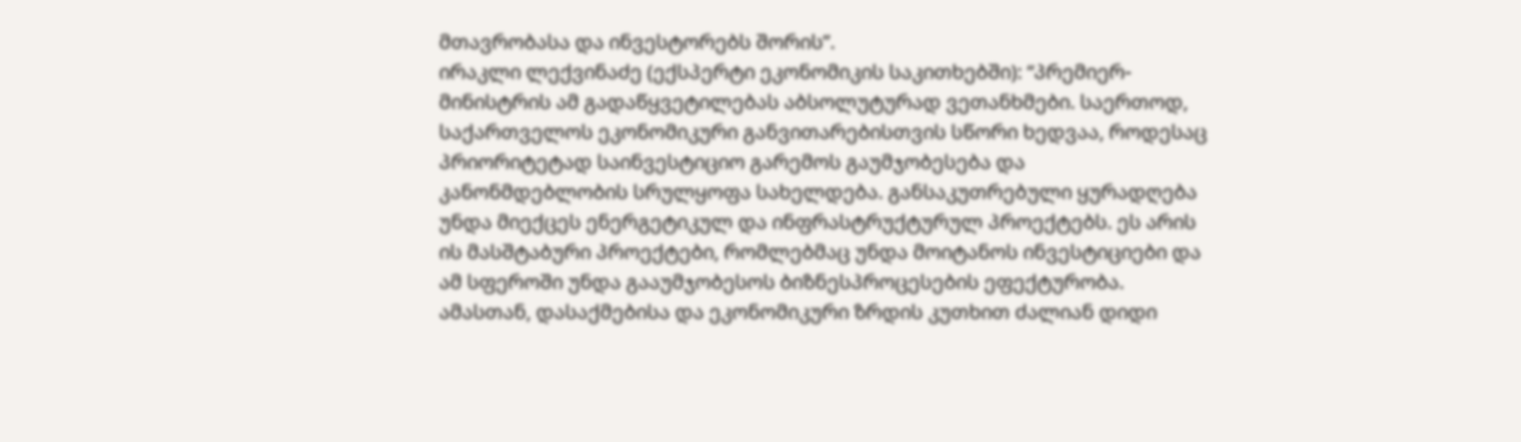მთავრობასა და ინვესტორებს შორის”.
ირაკლი ლექვინაძე (ექსპერტი ეკონომიკის საკითხებში): “პრემიერ-მინისტრის ამ გადაწყვეტილებას აბსოლუტურად ვეთანხმები. საერთოდ, საქართველოს ეკონომიკური განვითარებისთვის სწორი ხედვაა, როდესაც პრიორიტეტად საინვესტიციო გარემოს გაუმჯობესება და კანონმდებლობის სრულყოფა სახელდება. განსაკუთრებული ყურადღება უნდა მიექცეს ენერგეტიკულ და ინფრასტრუქტურულ პროექტებს. ეს არის ის მასშტაბური პროექტები, რომლებმაც უნდა მოიტანოს ინვესტიციები და ამ სფეროში უნდა გააუმჯობესოს ბიზნესპროცესების ეფექტურობა.
ამასთან, დასაქმებისა და ეკონომიკური ზრდის კუთხით ძალიან დიდი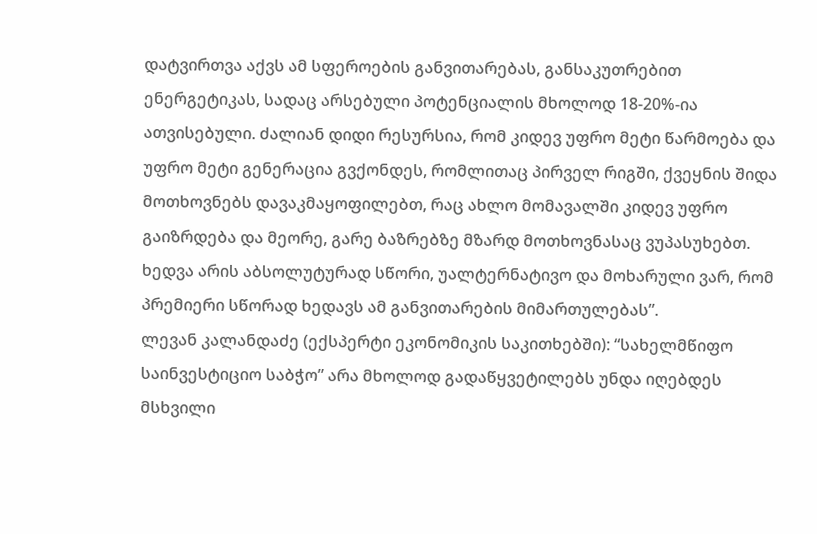დატვირთვა აქვს ამ სფეროების განვითარებას, განსაკუთრებით ენერგეტიკას, სადაც არსებული პოტენციალის მხოლოდ 18-20%-ია ათვისებული. ძალიან დიდი რესურსია, რომ კიდევ უფრო მეტი წარმოება და უფრო მეტი გენერაცია გვქონდეს, რომლითაც პირველ რიგში, ქვეყნის შიდა მოთხოვნებს დავაკმაყოფილებთ, რაც ახლო მომავალში კიდევ უფრო გაიზრდება და მეორე, გარე ბაზრებზე მზარდ მოთხოვნასაც ვუპასუხებთ. ხედვა არის აბსოლუტურად სწორი, უალტერნატივო და მოხარული ვარ, რომ პრემიერი სწორად ხედავს ამ განვითარების მიმართულებას”.
ლევან კალანდაძე (ექსპერტი ეკონომიკის საკითხებში): “სახელმწიფო საინვესტიციო საბჭო” არა მხოლოდ გადაწყვეტილებს უნდა იღებდეს მსხვილი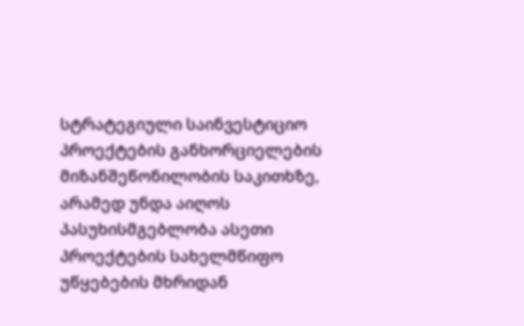სტრატეგიული საინვესტიციო პროექტების განხორციელების მიზანშეწონილობის საკითხზე, არამედ უნდა აიღოს პასუხისმგებლობა ასეთი პროექტების სახელმწიფო უწყებების მხრიდან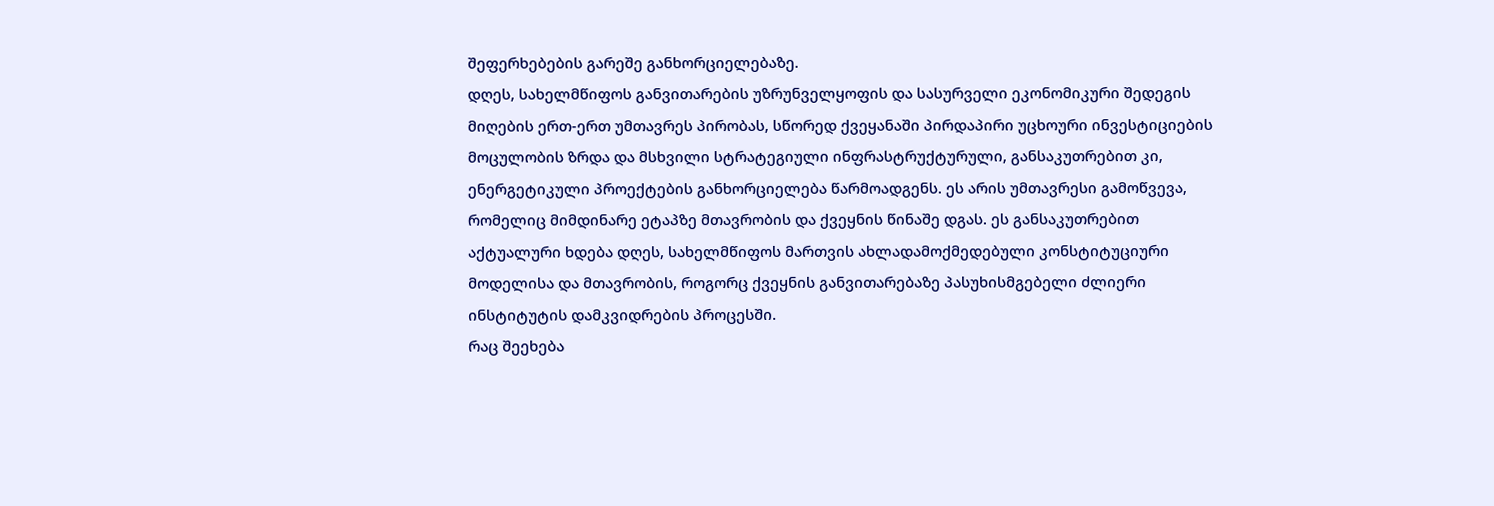შეფერხებების გარეშე განხორციელებაზე.
დღეს, სახელმწიფოს განვითარების უზრუნველყოფის და სასურველი ეკონომიკური შედეგის მიღების ერთ-ერთ უმთავრეს პირობას, სწორედ ქვეყანაში პირდაპირი უცხოური ინვესტიციების მოცულობის ზრდა და მსხვილი სტრატეგიული ინფრასტრუქტურული, განსაკუთრებით კი, ენერგეტიკული პროექტების განხორციელება წარმოადგენს. ეს არის უმთავრესი გამოწვევა, რომელიც მიმდინარე ეტაპზე მთავრობის და ქვეყნის წინაშე დგას. ეს განსაკუთრებით აქტუალური ხდება დღეს, სახელმწიფოს მართვის ახლადამოქმედებული კონსტიტუციური მოდელისა და მთავრობის, როგორც ქვეყნის განვითარებაზე პასუხისმგებელი ძლიერი ინსტიტუტის დამკვიდრების პროცესში.
რაც შეეხება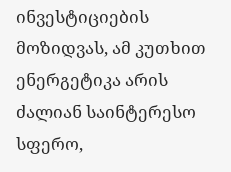ინვესტიციების მოზიდვას, ამ კუთხით ენერგეტიკა არის ძალიან საინტერესო სფერო,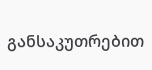განსაკუთრებით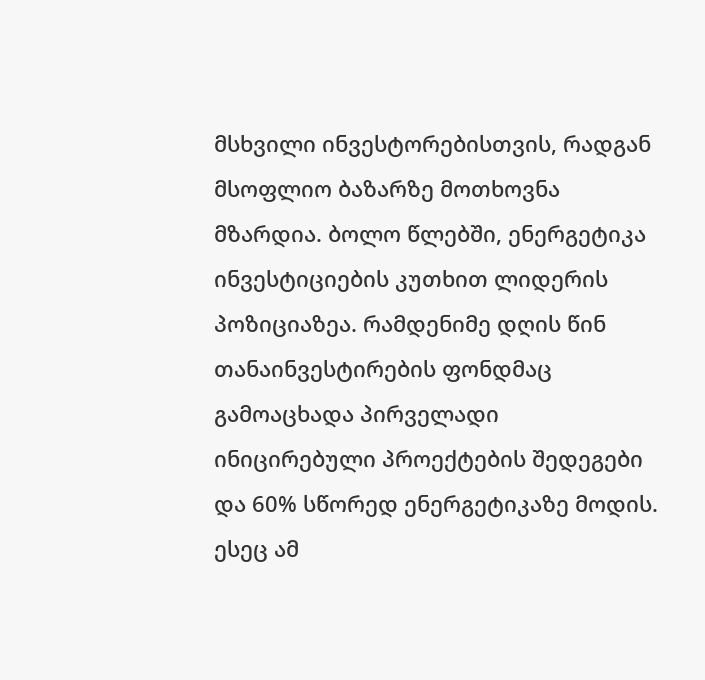მსხვილი ინვესტორებისთვის, რადგან მსოფლიო ბაზარზე მოთხოვნა მზარდია. ბოლო წლებში, ენერგეტიკა ინვესტიციების კუთხით ლიდერის პოზიციაზეა. რამდენიმე დღის წინ თანაინვესტირების ფონდმაც გამოაცხადა პირველადი ინიცირებული პროექტების შედეგები და 60% სწორედ ენერგეტიკაზე მოდის. ესეც ამ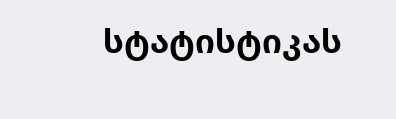სტატისტიკას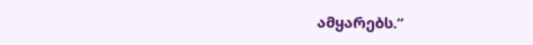ამყარებს.”